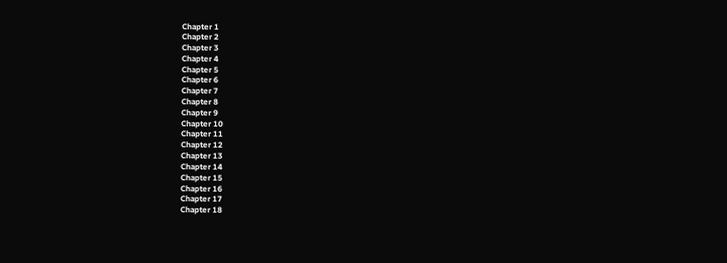Chapter 1
Chapter 2
Chapter 3
Chapter 4
Chapter 5
Chapter 6
Chapter 7
Chapter 8
Chapter 9
Chapter 10
Chapter 11
Chapter 12
Chapter 13
Chapter 14
Chapter 15
Chapter 16
Chapter 17
Chapter 18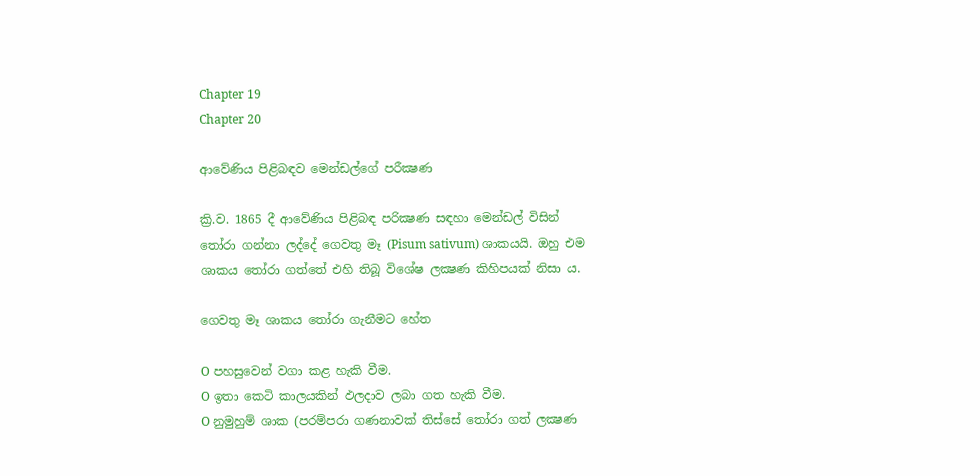Chapter 19
Chapter 20

ආවේණිය පිළිබඳව මෙන්ඩල්ගේ පරීක්‍ෂණ

ක්‍රි.ව. 1865 දී ආවේණිය පිළිබඳ පරික්‍ෂණ සඳහා මෙන්ඩල් විසින් තෝරා ගන්නා ලද්දේ ගෙවතු මෑ (Pisum sativum) ශාකයයි. ඔහු එම ශාකය තෝරා ගත්තේ එහි තිබූ විශේෂ ලක්‍ෂණ කිහිපයක් නිසා ය.

ගෙවතු මෑ ශාකය තෝරා ගැනීමට හේත

O පහසුවෙන් වගා කළ හැකි වීම.
O ඉතා කෙටි කාලයකින් ඵලදාව ලබා ගත හැකි වීම.
O නුමුහුම් ශාක (පරම්පරා ගණනාවක් තිස්සේ තෝරා ගත් ලක්‍ෂණ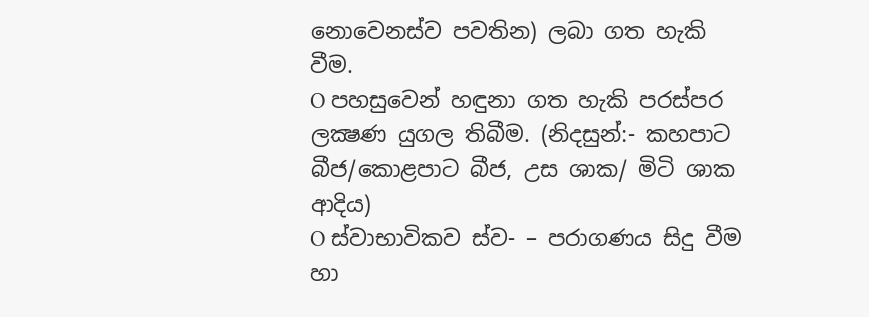නොවෙනස්ව පවතින) ලබා ගත හැකි වීම.
O පහසුවෙන් හඳුනා ගත හැකි පරස්පර ලක්‍ෂණ යුගල තිබීම. (නිදසුන්:- කහපාට බීජ/කොළපාට බීජ, උස ශාක/ මිටි ශාක ආදිය)
O ස්වාභාවිකව ස්ව- – පරාගණය සිදු වීම හා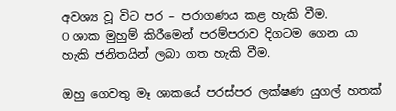අවශ්‍ය වූ විට පර – පරාගණය කළ හැකි වීම.
O ශාක මුහුම් කිරීමෙන් පරම්පරාව දිගටම ගෙන යා හැකි ජනිතයින් ලබා ගත හැකි වීම.

ඔහු ගෙවතු මෑ ශාකයේ පරස්පර ලක්ෂණ යුගල් හතක්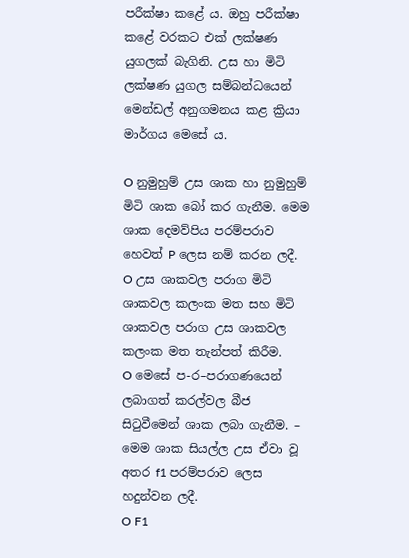පරීක්ෂා කළේ ය. ඔහු පරීක්ෂා කළේ වරකට එක් ලක්ෂණ යුගලක් බැගිනි. උස හා මිටි ලක්ෂණ යුගල සම්බන්ධයෙන් මෙන්ඩල් අනුගමනය කළ ක්‍රියා මාර්ගය මෙසේ ය.

O නුමුහුම් උස ශාක හා නුමුහුම් මිටි ශාක බෝ කර ගැනීම. මෙම ශාක දෙමව්පිය පරම්පරාව හෙවත් P ලෙස නම් කරන ලදී.
O උස ශාකවල පරාග මිටි ශාකවල කලංක මත සහ මිටි ශාකවල පරාග උස ශාකවල කලංක මත තැන්පත් කිරීම.
O මෙසේ ප-ර–පරාගණයෙන් ලබාගත් කරල්වල බීජ සිටුවීමෙන් ශාක ලබා ගැනීම. – මෙම ශාක සියල්ල උස ඒවා වූ අතර f1 පරම්පරාව ලෙස හදුන්වන ලදී.
O F1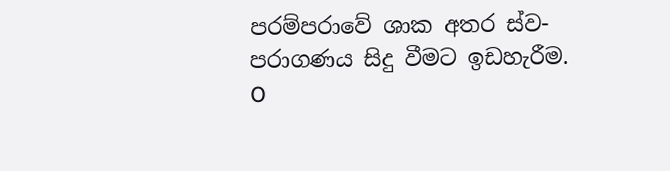පරම්පරාවේ ශාක අතර ස්ව-පරාගණය සිදු වීමට ඉඩහැරීම.
O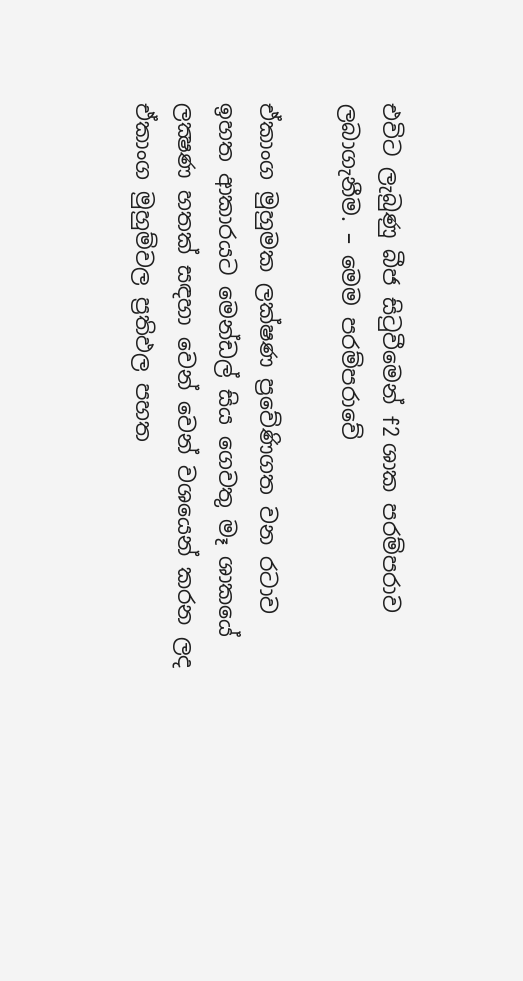එවිට ලැබුණු බීජ සිටුවීමෙන් f2 ශාක පරම්පරාව ලබාගැනීම. – මෙම පරම්පරාවේ

ඒකාංග මුහුමක ලක්ෂණ ප්‍රවේණිගත වන රටාව
ඉහත ආකාරයට මෙන්ඩල් සිය ගෙවතු මෑ ශාකයේ ලක්‍ෂණ හතක් සඳහා වෙන් වෙන් වශයෙන් කරන ලද ඒකාංග මුහුම්වල ප්‍රතිඵල පහත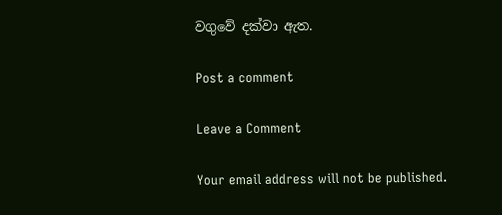වගුවේ දක්වා ඇත.

Post a comment

Leave a Comment

Your email address will not be published.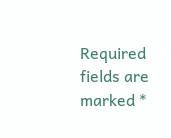Required fields are marked *